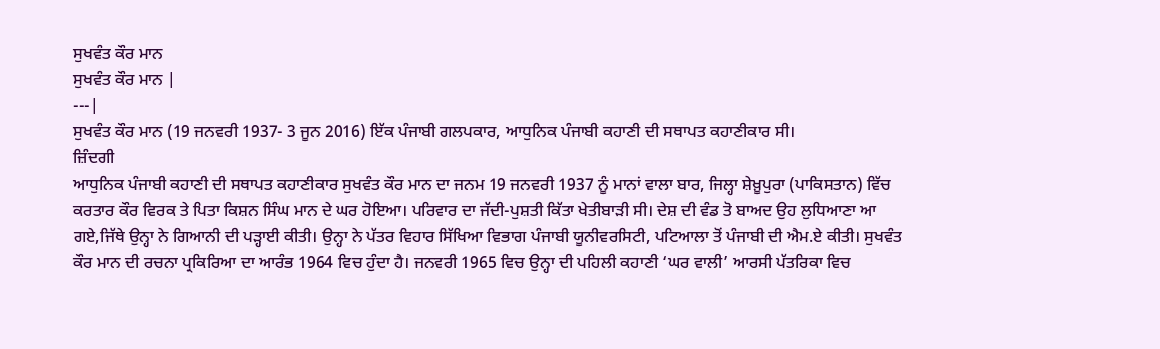ਸੁਖਵੰਤ ਕੌਰ ਮਾਨ
ਸੁਖਵੰਤ ਕੌਰ ਮਾਨ |
---|
ਸੁਖਵੰਤ ਕੌਰ ਮਾਨ (19 ਜਨਵਰੀ 1937- 3 ਜੂਨ 2016) ਇੱਕ ਪੰਜਾਬੀ ਗਲਪਕਾਰ, ਆਧੁਨਿਕ ਪੰਜਾਬੀ ਕਹਾਣੀ ਦੀ ਸਥਾਪਤ ਕਹਾਣੀਕਾਰ ਸੀ।
ਜ਼ਿੰਦਗੀ
ਆਧੁਨਿਕ ਪੰਜਾਬੀ ਕਹਾਣੀ ਦੀ ਸਥਾਪਤ ਕਹਾਣੀਕਾਰ ਸੁਖਵੰਤ ਕੌਰ ਮਾਨ ਦਾ ਜਨਮ 19 ਜਨਵਰੀ 1937 ਨੂੰ ਮਾਨਾਂ ਵਾਲਾ ਬਾਰ, ਜਿਲ੍ਹਾ ਸ਼ੇਖ਼ੂਪੁਰਾ (ਪਾਕਿਸਤਾਨ) ਵਿੱਚ ਕਰਤਾਰ ਕੌਰ ਵਿਰਕ ਤੇ ਪਿਤਾ ਕਿਸ਼ਨ ਸਿੰਘ ਮਾਨ ਦੇ ਘਰ ਹੋਇਆ। ਪਰਿਵਾਰ ਦਾ ਜੱਦੀ-ਪੁਸ਼ਤੀ ਕਿੱਤਾ ਖੇਤੀਬਾੜੀ ਸੀ। ਦੇਸ਼ ਦੀ ਵੰਡ ਤੋ ਬਾਅਦ ਉਹ ਲੁਧਿਆਣਾ ਆ ਗਏ,ਜਿੱਥੇ ਉਨ੍ਹਾ ਨੇ ਗਿਆਨੀ ਦੀ ਪੜ੍ਹਾਈ ਕੀਤੀ। ਉਨ੍ਹਾ ਨੇ ਪੱਤਰ ਵਿਹਾਰ ਸਿੱਖਿਆ ਵਿਭਾਗ ਪੰਜਾਬੀ ਯੂਨੀਵਰਸਿਟੀ, ਪਟਿਆਲਾ ਤੋਂ ਪੰਜਾਬੀ ਦੀ ਐਮ.ਏ ਕੀਤੀ। ਸੁਖਵੰਤ ਕੌਰ ਮਾਨ ਦੀ ਰਚਨਾ ਪ੍ਰਕਿਰਿਆ ਦਾ ਆਰੰਭ 1964 ਵਿਚ ਹੁੰਦਾ ਹੈ। ਜਨਵਰੀ 1965 ਵਿਚ ਉਨ੍ਹਾ ਦੀ ਪਹਿਲੀ ਕਹਾਣੀ ‘ਘਰ ਵਾਲੀ’ ਆਰਸੀ ਪੱਤਰਿਕਾ ਵਿਚ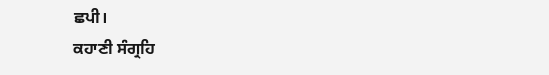ਛਪੀ।
ਕਹਾਣੀ ਸੰਗ੍ਰਹਿ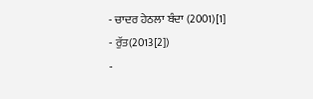- ਚਾਦਰ ਹੇਠਲਾ ਬੰਦਾ (2001)[1]
- ਰੁੱਤ(2013[2])
-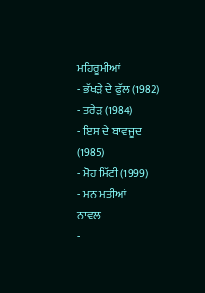ਮਹਿਰੂਮੀਆਂ
- ਭੱਖੜੇ ਦੇ ਫੁੱਲ (1982)
- ਤਰੇੜ (1984)
- ਇਸ ਦੇ ਬਾਵਜੂਦ (1985)
- ਮੋਹ ਮਿੱਟੀ (1999)
- ਮਨ ਮਤੀਆਂ
ਨਾਵਲ
-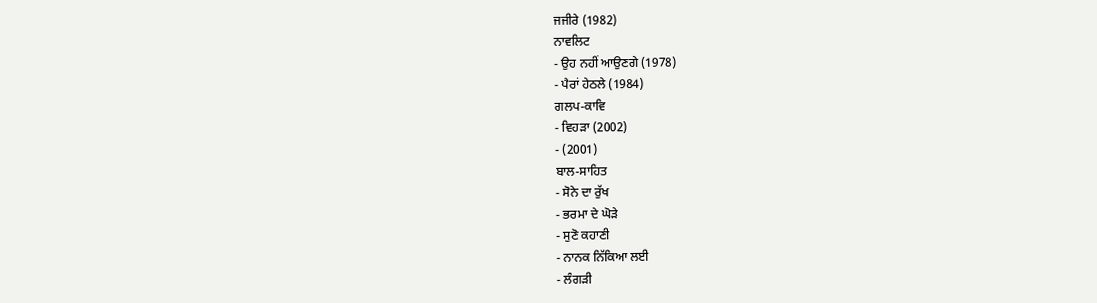ਜਜੀਰੇ (1982)
ਨਾਵਲਿਟ
- ਉਹ ਨਹੀਂ ਆਉਣਗੇ (1978)
- ਪੈਰਾਂ ਹੇਠਲੇ (1984)
ਗਲਪ-ਕਾਵਿ
- ਵਿਹੜਾ (2002)
- (2001)
ਬਾਲ-ਸਾਹਿਤ
- ਸੋਨੇ ਦਾ ਰੁੱਖ
- ਭਰਮਾ ਦੇ ਘੋੜੇ
- ਸੁਣੋ ਕਹਾਣੀ
- ਨਾਨਕ ਨਿੱਕਿਆ ਲਈ
- ਲੰਗੜੀ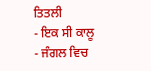ਤਿਤਲੀ
- ਇਕ ਸੀ ਕਾਲੂ
- ਜੰਗਲ ਵਿਚ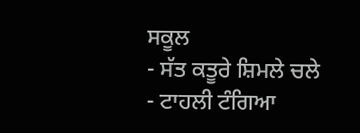ਸਕੂਲ
- ਸੱਤ ਕਤੂਰੇ ਸ਼ਿਮਲੇ ਚਲੇ
- ਟਾਹਲੀ ਟੰਗਿਆ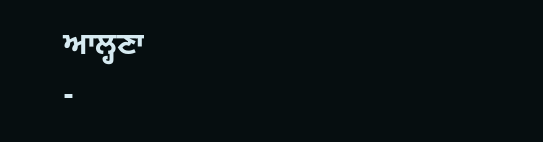ਆਲ੍ਹਣਾ
-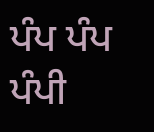ਪੰਪ ਪੰਪ ਪੰਪੀ